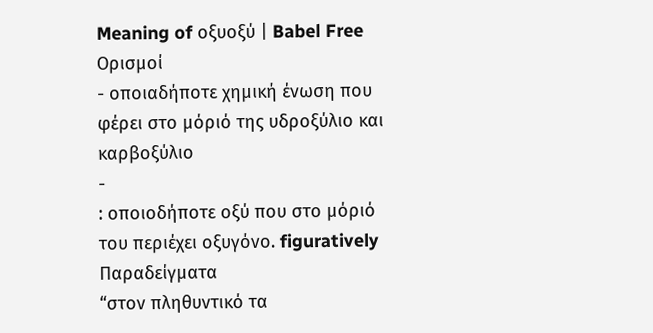Meaning of οξυοξύ | Babel Free
Ορισμοί
- οποιαδήποτε χημική ένωση που φέρει στο μόριό της υδροξύλιο και καρβοξύλιο
-
: οποιοδήποτε οξύ που στο μόριό του περιέχει οξυγόνο. figuratively
Παραδείγματα
“στον πληθυντικό τα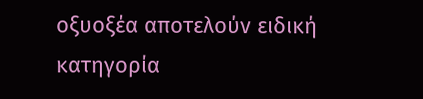οξυοξέα αποτελούν ειδική κατηγορία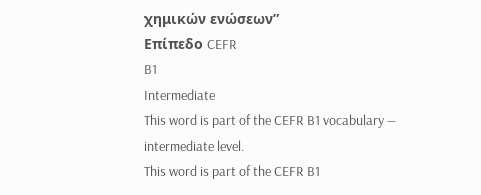χημικών ενώσεων”
Επίπεδο CEFR
B1
Intermediate
This word is part of the CEFR B1 vocabulary — intermediate level.
This word is part of the CEFR B1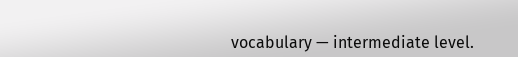vocabulary — intermediate level.